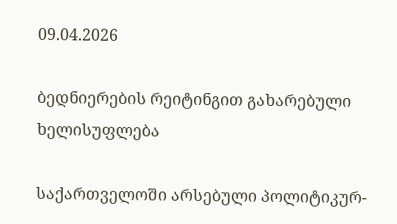09.04.2026

ბედნიერების რეიტინგით გახარებული ხელისუფლება

საქართველოში არსებული პოლიტიკურ-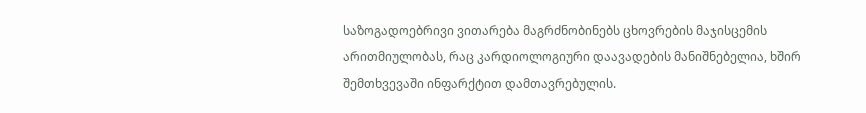საზოგადოებრივი ვითარება მაგრძნობინებს ცხოვრების მაჯისცემის არითმიულობას, რაც კარდიოლოგიური დაავადების მანიშნებელია, ხშირ შემთხვევაში ინფარქტით დამთავრებულის.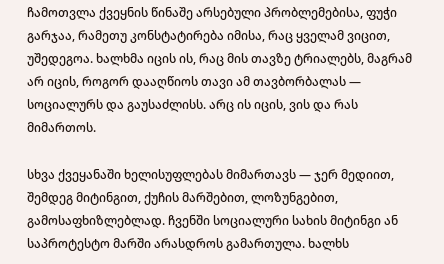ჩამოთვლა ქვეყნის წინაშე არსებული პრობლემებისა, ფუჭი გარჯაა, რამეთუ კონსტატირება იმისა, რაც ყველამ ვიცით, უშედეგოა. ხალხმა იცის ის, რაც მის თავზე ტრიალებს, მაგრამ არ იცის, როგორ დააღწიოს თავი ამ თავბორბალას — სოციალურს და გაუსაძლისს. არც ის იცის, ვის და რას მიმართოს.

სხვა ქვეყანაში ხელისუფლებას მიმართავს — ჯერ მედიით, შემდეგ მიტინგით, ქუჩის მარშებით, ლოზუნგებით, გამოსაფხიზლებლად. ჩვენში სოციალური სახის მიტინგი ან საპროტესტო მარში არასდროს გამართულა. ხალხს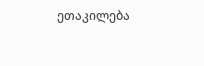ეთაკილება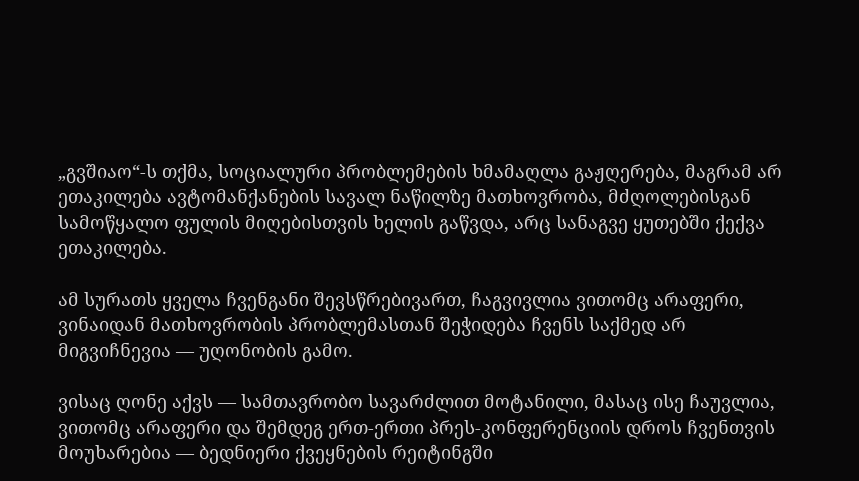„გვშიაო“-ს თქმა, სოციალური პრობლემების ხმამაღლა გაჟღერება, მაგრამ არ ეთაკილება ავტომანქანების სავალ ნაწილზე მათხოვრობა, მძღოლებისგან სამოწყალო ფულის მიღებისთვის ხელის გაწვდა, არც სანაგვე ყუთებში ქექვა ეთაკილება.

ამ სურათს ყველა ჩვენგანი შევსწრებივართ, ჩაგვივლია ვითომც არაფერი, ვინაიდან მათხოვრობის პრობლემასთან შეჭიდება ჩვენს საქმედ არ მიგვიჩნევია — უღონობის გამო.

ვისაც ღონე აქვს — სამთავრობო სავარძლით მოტანილი, მასაც ისე ჩაუვლია, ვითომც არაფერი და შემდეგ ერთ-ერთი პრეს-კონფერენციის დროს ჩვენთვის მოუხარებია — ბედნიერი ქვეყნების რეიტინგში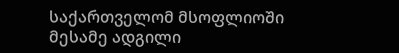საქართველომ მსოფლიოში მესამე ადგილი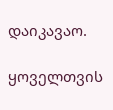დაიკავაო.

ყოველთვის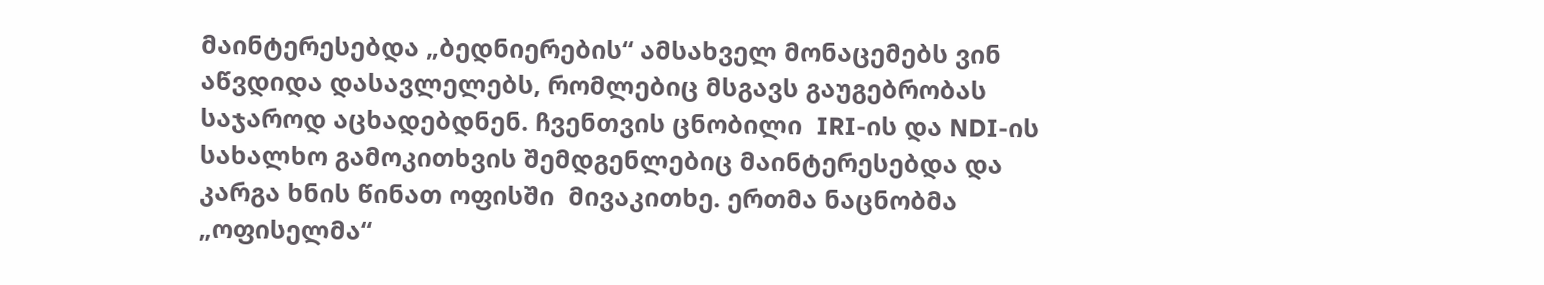მაინტერესებდა „ბედნიერების“ ამსახველ მონაცემებს ვინ აწვდიდა დასავლელებს, რომლებიც მსგავს გაუგებრობას საჯაროდ აცხადებდნენ. ჩვენთვის ცნობილი  IRI-ის და NDI-ის სახალხო გამოკითხვის შემდგენლებიც მაინტერესებდა და კარგა ხნის წინათ ოფისში  მივაკითხე. ერთმა ნაცნობმა „ოფისელმა“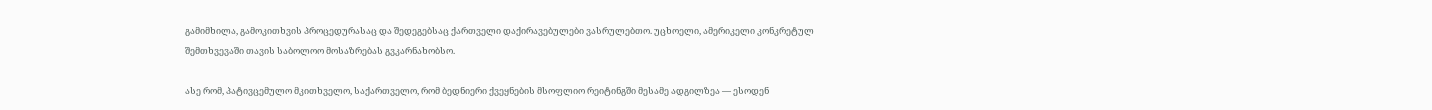გამიმხილა, გამოკითხვის პროცედურასაც და შედეგებსაც ქართველი დაქირავებულები ვასრულებთო. უცხოელი, ამერიკელი კონკრეტულ შემთხვევაში თავის საბოლოო მოსაზრებას გვკარნახობსო.

ასე რომ, პატივცემულო მკითხველო, საქართველო, რომ ბედნიერი ქვეყნების მსოფლიო რეიტინგში მესამე ადგილზეა — ესოდენ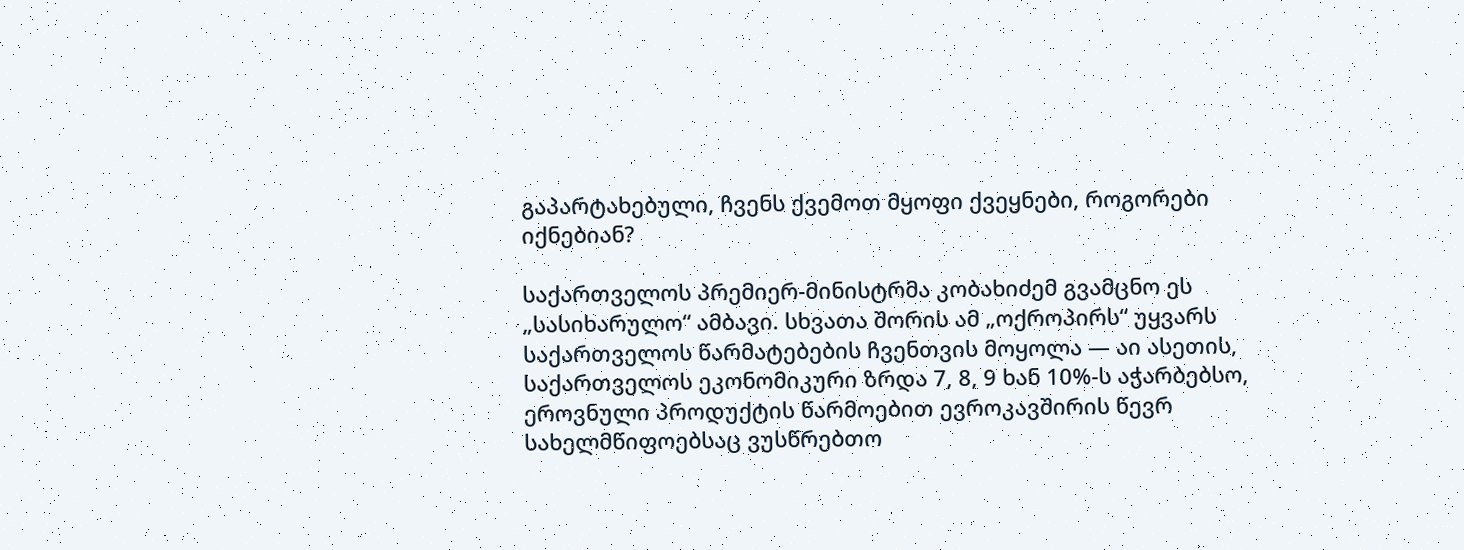გაპარტახებული, ჩვენს ქვემოთ მყოფი ქვეყნები, როგორები იქნებიან?

საქართველოს პრემიერ-მინისტრმა კობახიძემ გვამცნო ეს „სასიხარულო“ ამბავი. სხვათა შორის ამ „ოქროპირს“ უყვარს საქართველოს წარმატებების ჩვენთვის მოყოლა — აი ასეთის, საქართველოს ეკონომიკური ზრდა 7, 8, 9 ხან 10%-ს აჭარბებსო, ეროვნული პროდუქტის წარმოებით ევროკავშირის წევრ სახელმწიფოებსაც ვუსწრებთო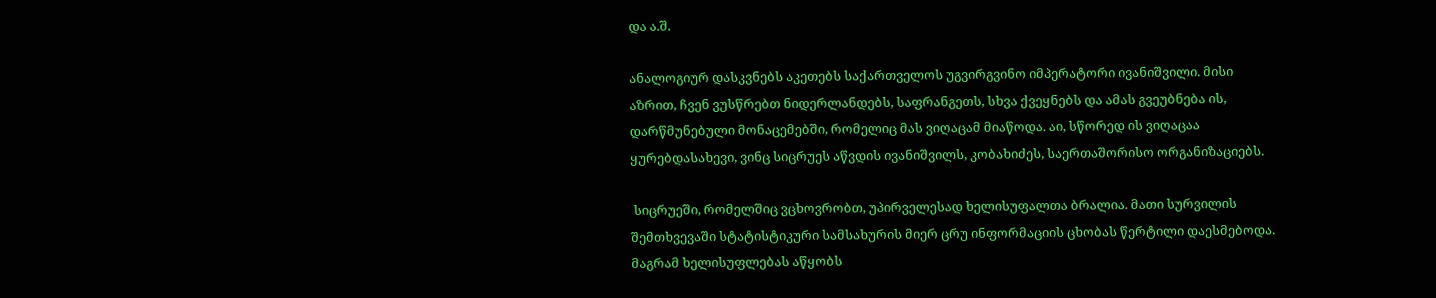და ა.შ.

ანალოგიურ დასკვნებს აკეთებს საქართველოს უგვირგვინო იმპერატორი ივანიშვილი. მისი აზრით, ჩვენ ვუსწრებთ ნიდერლანდებს, საფრანგეთს, სხვა ქვეყნებს და ამას გვეუბნება ის, დარწმუნებული მონაცემებში, რომელიც მას ვიღაცამ მიაწოდა. აი, სწორედ ის ვიღაცაა ყურებდასახევი, ვინც სიცრუეს აწვდის ივანიშვილს, კობახიძეს, საერთაშორისო ორგანიზაციებს.

 სიცრუეში, რომელშიც ვცხოვრობთ, უპირველესად ხელისუფალთა ბრალია. მათი სურვილის შემთხვევაში სტატისტიკური სამსახურის მიერ ცრუ ინფორმაციის ცხობას წერტილი დაესმებოდა. მაგრამ ხელისუფლებას აწყობს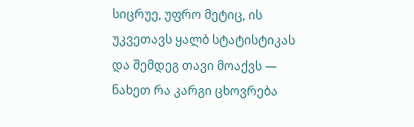სიცრუე, უფრო მეტიც, ის უკვეთავს ყალბ სტატისტიკას და შემდეგ თავი მოაქვს — ნახეთ რა კარგი ცხოვრება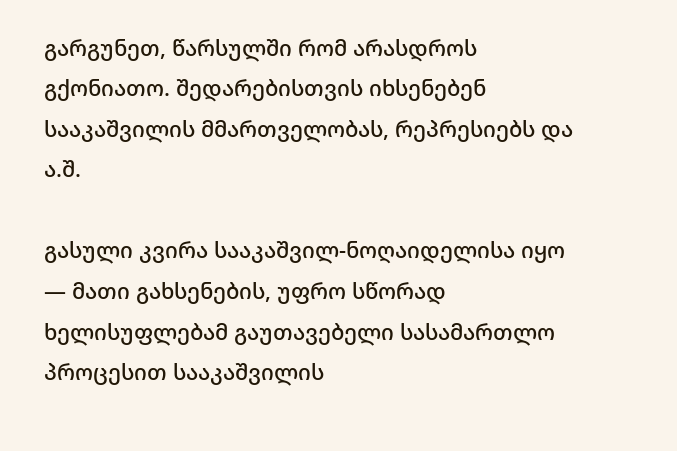გარგუნეთ, წარსულში რომ არასდროს გქონიათო. შედარებისთვის იხსენებენ სააკაშვილის მმართველობას, რეპრესიებს და ა.შ.

გასული კვირა სააკაშვილ-ნოღაიდელისა იყო — მათი გახსენების, უფრო სწორად ხელისუფლებამ გაუთავებელი სასამართლო პროცესით სააკაშვილის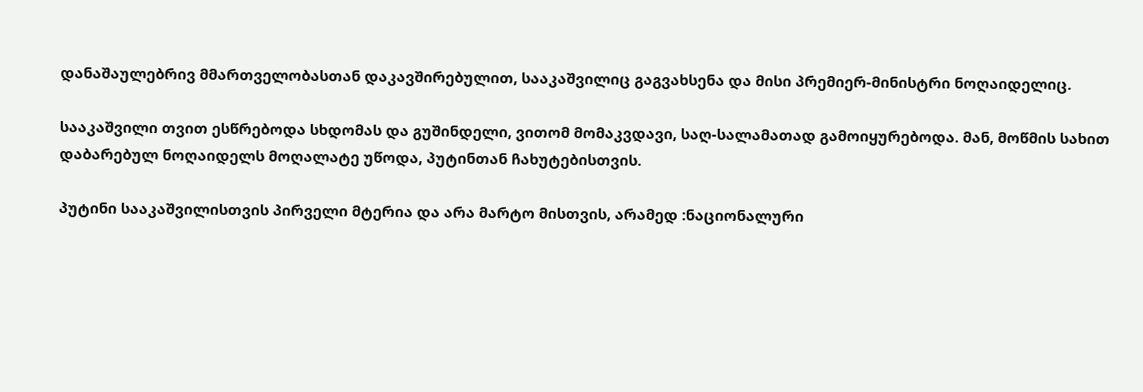დანაშაულებრივ მმართველობასთან დაკავშირებულით, სააკაშვილიც გაგვახსენა და მისი პრემიერ-მინისტრი ნოღაიდელიც.

სააკაშვილი თვით ესწრებოდა სხდომას და გუშინდელი, ვითომ მომაკვდავი, საღ-სალამათად გამოიყურებოდა. მან, მოწმის სახით დაბარებულ ნოღაიდელს მოღალატე უწოდა, პუტინთან ჩახუტებისთვის.

პუტინი სააკაშვილისთვის პირველი მტერია და არა მარტო მისთვის, არამედ :ნაციონალური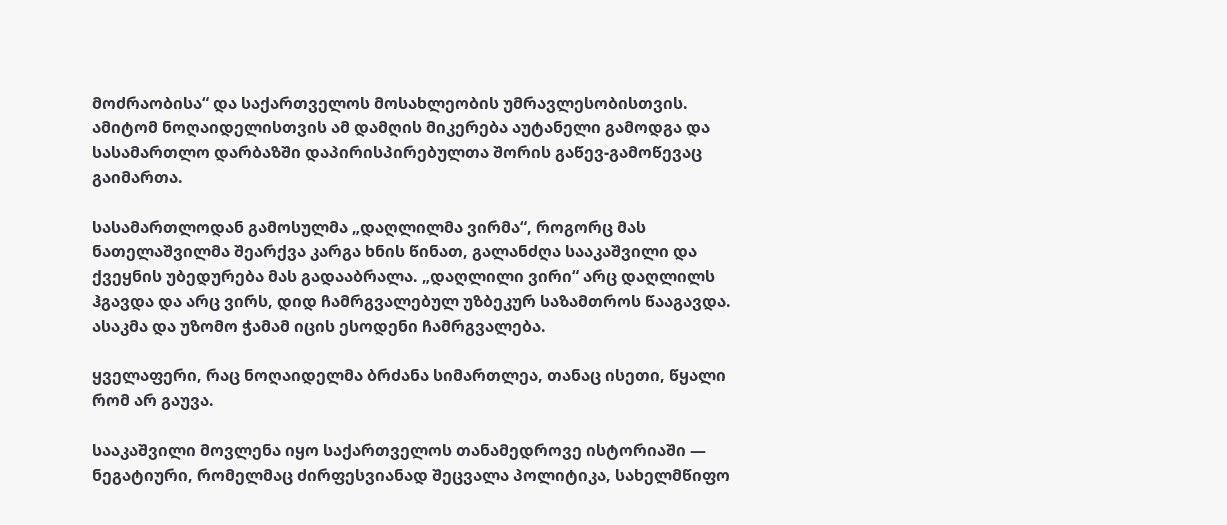მოძრაობისა“ და საქართველოს მოსახლეობის უმრავლესობისთვის. ამიტომ ნოღაიდელისთვის ამ დამღის მიკერება აუტანელი გამოდგა და სასამართლო დარბაზში დაპირისპირებულთა შორის გაწევ-გამოწევაც გაიმართა.

სასამართლოდან გამოსულმა „დაღლილმა ვირმა“, როგორც მას ნათელაშვილმა შეარქვა კარგა ხნის წინათ, გალანძღა სააკაშვილი და ქვეყნის უბედურება მას გადააბრალა. „დაღლილი ვირი“ არც დაღლილს ჰგავდა და არც ვირს, დიდ ჩამრგვალებულ უზბეკურ საზამთროს წააგავდა. ასაკმა და უზომო ჭამამ იცის ესოდენი ჩამრგვალება.

ყველაფერი, რაც ნოღაიდელმა ბრძანა სიმართლეა, თანაც ისეთი, წყალი რომ არ გაუვა.

სააკაშვილი მოვლენა იყო საქართველოს თანამედროვე ისტორიაში — ნეგატიური, რომელმაც ძირფესვიანად შეცვალა პოლიტიკა, სახელმწიფო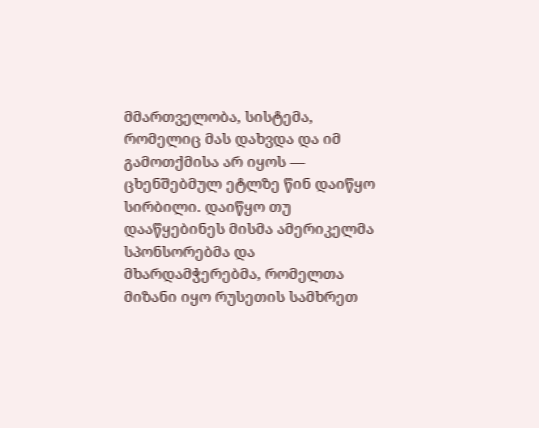მმართველობა, სისტემა, რომელიც მას დახვდა და იმ გამოთქმისა არ იყოს — ცხენშებმულ ეტლზე წინ დაიწყო სირბილი. დაიწყო თუ დააწყებინეს მისმა ამერიკელმა სპონსორებმა და მხარდამჭერებმა, რომელთა მიზანი იყო რუსეთის სამხრეთ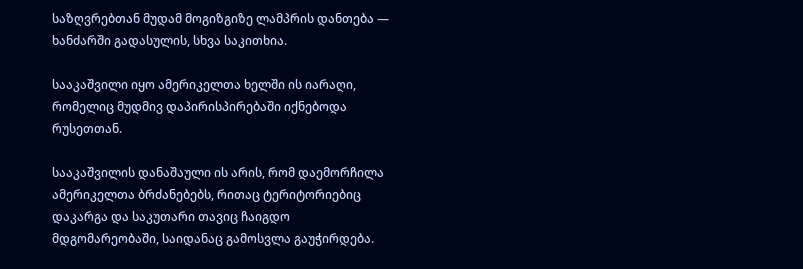საზღვრებთან მუდამ მოგიზგიზე ლამპრის დანთება — ხანძარში გადასულის, სხვა საკითხია.

სააკაშვილი იყო ამერიკელთა ხელში ის იარაღი, რომელიც მუდმივ დაპირისპირებაში იქნებოდა რუსეთთან.

სააკაშვილის დანაშაული ის არის, რომ დაემორჩილა ამერიკელთა ბრძანებებს, რითაც ტერიტორიებიც დაკარგა და საკუთარი თავიც ჩაიგდო მდგომარეობაში, საიდანაც გამოსვლა გაუჭირდება.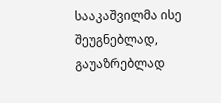სააკაშვილმა ისე შეუგნებლად, გაუაზრებლად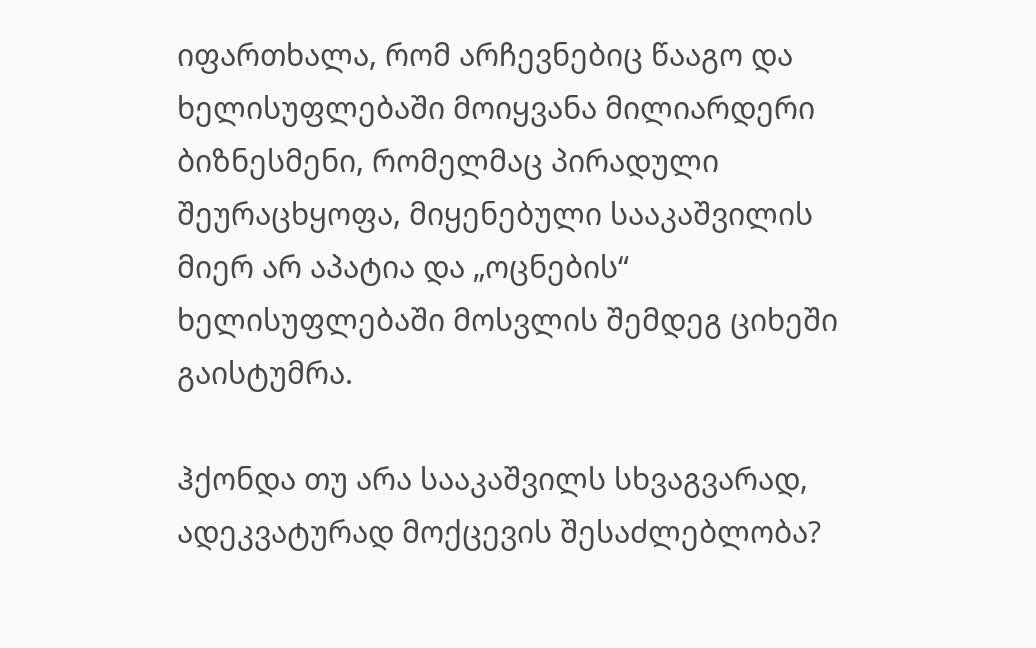იფართხალა, რომ არჩევნებიც წააგო და ხელისუფლებაში მოიყვანა მილიარდერი ბიზნესმენი, რომელმაც პირადული შეურაცხყოფა, მიყენებული სააკაშვილის მიერ არ აპატია და „ოცნების“ ხელისუფლებაში მოსვლის შემდეგ ციხეში გაისტუმრა.

ჰქონდა თუ არა სააკაშვილს სხვაგვარად, ადეკვატურად მოქცევის შესაძლებლობა?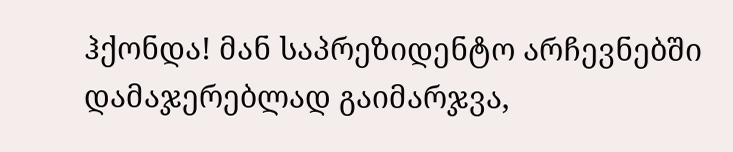ჰქონდა! მან საპრეზიდენტო არჩევნებში დამაჯერებლად გაიმარჯვა,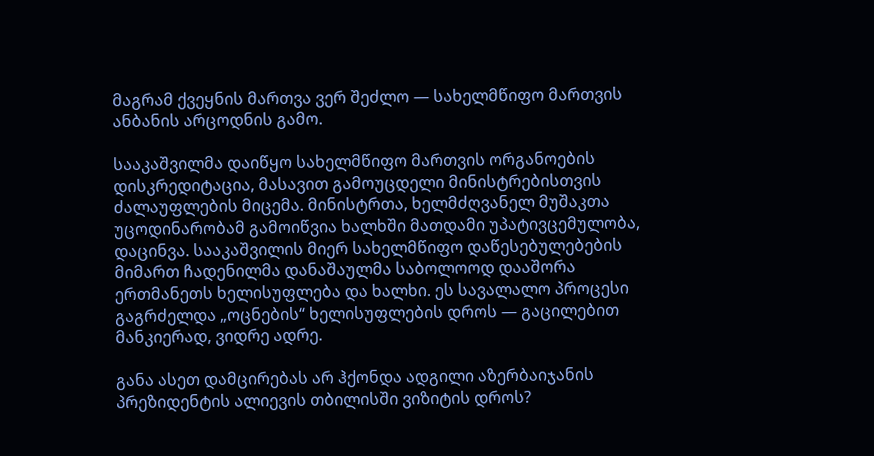მაგრამ ქვეყნის მართვა ვერ შეძლო — სახელმწიფო მართვის ანბანის არცოდნის გამო.

სააკაშვილმა დაიწყო სახელმწიფო მართვის ორგანოების დისკრედიტაცია, მასავით გამოუცდელი მინისტრებისთვის ძალაუფლების მიცემა. მინისტრთა, ხელმძღვანელ მუშაკთა უცოდინარობამ გამოიწვია ხალხში მათდამი უპატივცემულობა, დაცინვა. სააკაშვილის მიერ სახელმწიფო დაწესებულებების მიმართ ჩადენილმა დანაშაულმა საბოლოოდ დააშორა ერთმანეთს ხელისუფლება და ხალხი. ეს სავალალო პროცესი გაგრძელდა „ოცნების“ ხელისუფლების დროს — გაცილებით მანკიერად, ვიდრე ადრე.

განა ასეთ დამცირებას არ ჰქონდა ადგილი აზერბაიჯანის პრეზიდენტის ალიევის თბილისში ვიზიტის დროს?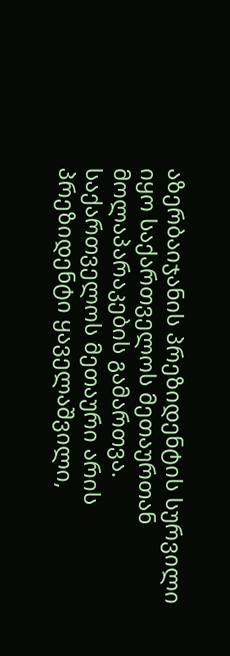აზერბაიჯანის პრეზიდენტის სურვილი იყო საქართველოს მეთაურთან მოლაპარაკების გამართვა. საქართველოს მეთაური არის პრეზიდენტი ყაველაშვილი,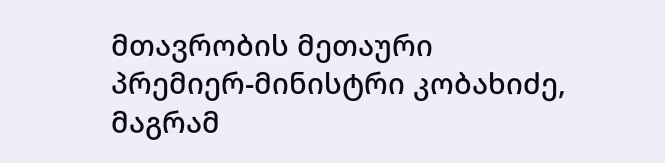მთავრობის მეთაური პრემიერ-მინისტრი კობახიძე, მაგრამ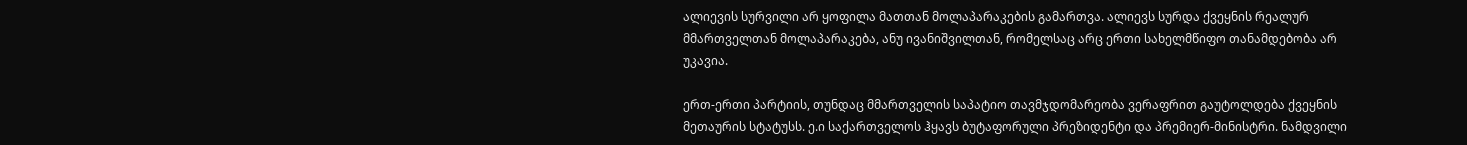ალიევის სურვილი არ ყოფილა მათთან მოლაპარაკების გამართვა. ალიევს სურდა ქვეყნის რეალურ მმართველთან მოლაპარაკება, ანუ ივანიშვილთან, რომელსაც არც ერთი სახელმწიფო თანამდებობა არ უკავია.

ერთ-ერთი პარტიის, თუნდაც მმართველის საპატიო თავმჯდომარეობა ვერაფრით გაუტოლდება ქვეყნის მეთაურის სტატუსს. ე.ი საქართველოს ჰყავს ბუტაფორული პრეზიდენტი და პრემიერ-მინისტრი. ნამდვილი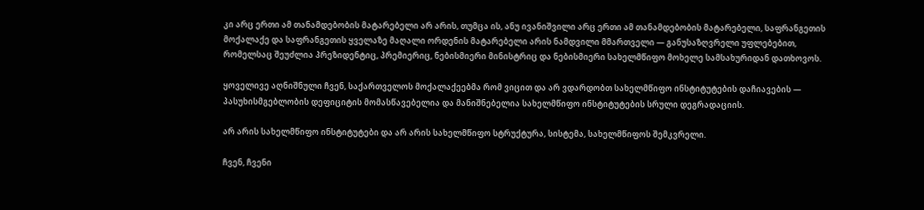კი არც ერთი ამ თანამდებობის მატარებელი არ არის, თუმცა ის, ანუ ივანიშვილი არც ერთი ამ თანამდებობის მატარებელი, საფრანგეთის მოქალაქე და საფრანგეთის ყველაზე მაღალი ორდენის მატარებელი არის ნამდვილი მმართველი — განუსაზღვრელი უფლებებით, რომელსაც შეუძლია პრეზიდენტიც, პრემიერიც, ნებისმიერი მინისტრიც და ნებისმიერი სახელმწიფო მოხელე სამსახურიდან დათხოვოს.

ყოველივე აღნიშნული ჩვენ, საქართველოს მოქალაქეებმა რომ ვიცით და არ ვდარდობთ სახელმწიფო ინსტიტუტების დაჩიავების — პასუხისმგებლობის დეფიციტის მომასწავებელია და მანიშნებელია სახელმწიფო ინსტიტუტების სრული დეგრადაციის.

არ არის სახელმწიფო ინსტიტუტები და არ არის სახელმწიფო სტრუქტურა, სისტემა, სახელმწიფოს შემკვრელი.

ჩვენ, ჩვენი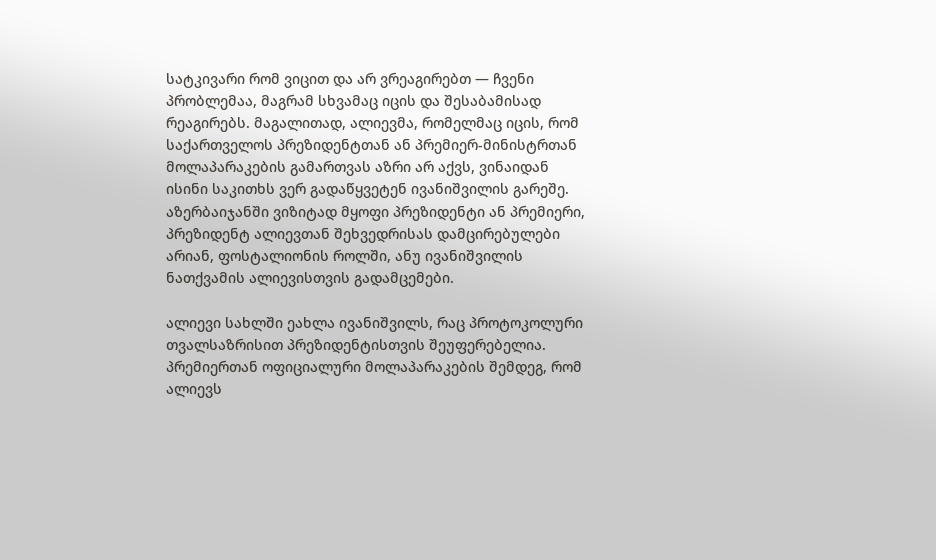სატკივარი რომ ვიცით და არ ვრეაგირებთ — ჩვენი პრობლემაა, მაგრამ სხვამაც იცის და შესაბამისად რეაგირებს. მაგალითად, ალიევმა, რომელმაც იცის, რომ საქართველოს პრეზიდენტთან ან პრემიერ-მინისტრთან მოლაპარაკების გამართვას აზრი არ აქვს, ვინაიდან ისინი საკითხს ვერ გადაწყვეტენ ივანიშვილის გარეშე. აზერბაიჯანში ვიზიტად მყოფი პრეზიდენტი ან პრემიერი, პრეზიდენტ ალიევთან შეხვედრისას დამცირებულები არიან, ფოსტალიონის როლში, ანუ ივანიშვილის ნათქვამის ალიევისთვის გადამცემები.

ალიევი სახლში ეახლა ივანიშვილს, რაც პროტოკოლური თვალსაზრისით პრეზიდენტისთვის შეუფერებელია. პრემიერთან ოფიციალური მოლაპარაკების შემდეგ, რომ ალიევს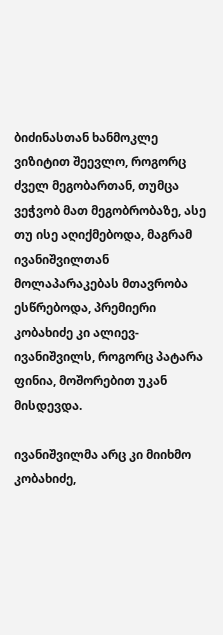ბიძინასთან ხანმოკლე ვიზიტით შეევლო, როგორც ძველ მეგობართან, თუმცა ვეჭვობ მათ მეგობრობაზე, ასე თუ ისე აღიქმებოდა, მაგრამ ივანიშვილთან მოლაპარაკებას მთავრობა ესწრებოდა, პრემიერი კობახიძე კი ალიევ-ივანიშვილს, როგორც პატარა ფინია, მოშორებით უკან მისდევდა.

ივანიშვილმა არც კი მიიხმო კობახიძე,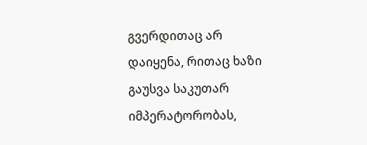გვერდითაც არ დაიყენა, რითაც ხაზი გაუსვა საკუთარ იმპერატორობას,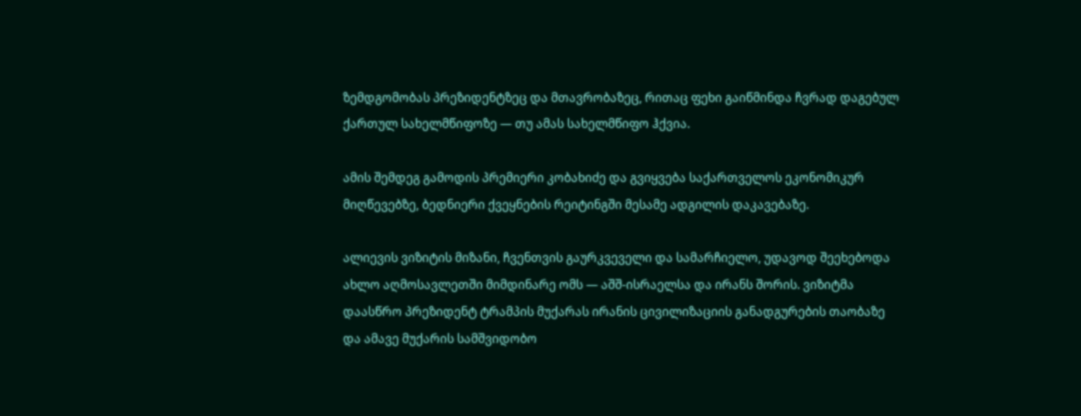ზემდგომობას პრეზიდენტზეც და მთავრობაზეც, რითაც ფეხი გაიწმინდა ჩვრად დაგებულ ქართულ სახელმწიფოზე — თუ ამას სახელმწიფო ჰქვია.

ამის შემდეგ გამოდის პრემიერი კობახიძე და გვიყვება საქართველოს ეკონომიკურ მიღწევებზე, ბედნიერი ქვეყნების რეიტინგში მესამე ადგილის დაკავებაზე.

ალიევის ვიზიტის მიზანი, ჩვენთვის გაურკვეველი და სამარჩიელო, უდავოდ შეეხებოდა ახლო აღმოსავლეთში მიმდინარე ომს — აშშ-ისრაელსა და ირანს შორის. ვიზიტმა დაასწრო პრეზიდენტ ტრამპის მუქარას ირანის ცივილიზაციის განადგურების თაობაზე და ამავე მუქარის სამშვიდობო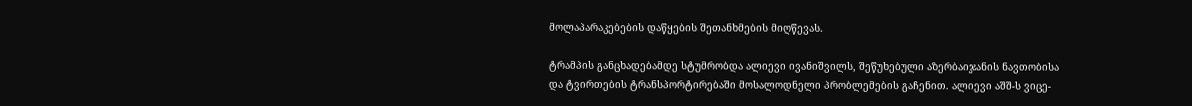მოლაპარაკებების დაწყების შეთანხმების მიღწევას.

ტრამპის განცხადებამდე სტუმრობდა ალიევი ივანიშვილს, შეწუხებული აზერბაიჯანის ნავთობისა და ტვირთების ტრანსპორტირებაში მოსალოდნელი პრობლემების გაჩენით. ალიევი აშშ-ს ვიცე-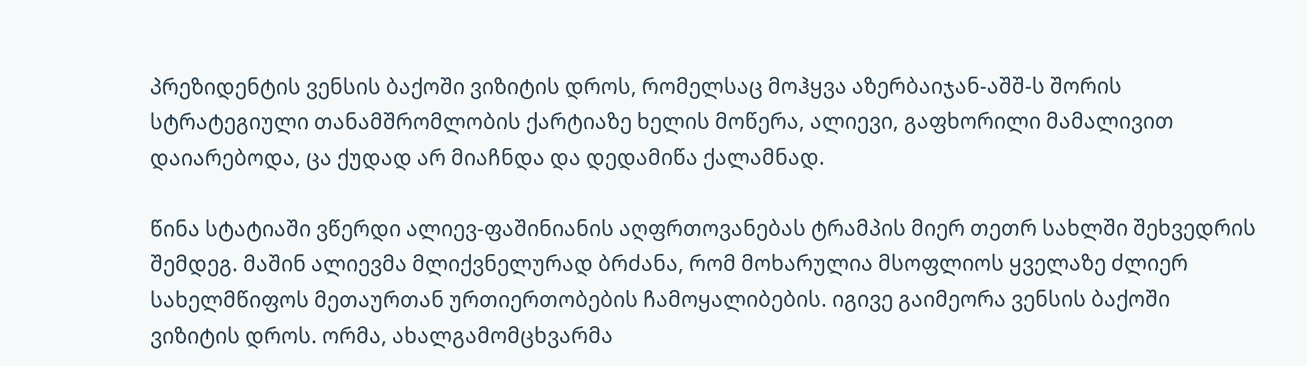პრეზიდენტის ვენსის ბაქოში ვიზიტის დროს, რომელსაც მოჰყვა აზერბაიჯან-აშშ-ს შორის სტრატეგიული თანამშრომლობის ქარტიაზე ხელის მოწერა, ალიევი, გაფხორილი მამალივით დაიარებოდა, ცა ქუდად არ მიაჩნდა და დედამიწა ქალამნად.

წინა სტატიაში ვწერდი ალიევ-ფაშინიანის აღფრთოვანებას ტრამპის მიერ თეთრ სახლში შეხვედრის შემდეგ. მაშინ ალიევმა მლიქვნელურად ბრძანა, რომ მოხარულია მსოფლიოს ყველაზე ძლიერ სახელმწიფოს მეთაურთან ურთიერთობების ჩამოყალიბების. იგივე გაიმეორა ვენსის ბაქოში ვიზიტის დროს. ორმა, ახალგამომცხვარმა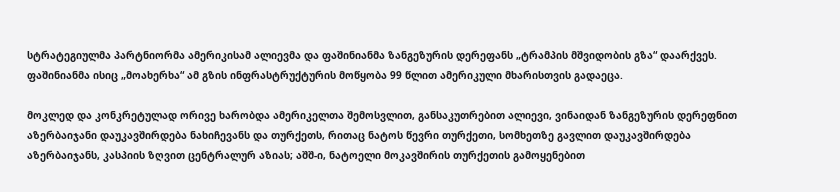სტრატეგიულმა პარტნიორმა ამერიკისამ ალიევმა და ფაშინიანმა ზანგეზურის დერეფანს „ტრამპის მშვიდობის გზა“ დაარქვეს. ფაშინიანმა ისიც „მოახერხა“ ამ გზის ინფრასტრუქტურის მოწყობა 99 წლით ამერიკული მხარისთვის გადაეცა.

მოკლედ და კონკრეტულად ორივე ხარობდა ამერიკელთა შემოსვლით, განსაკუთრებით ალიევი, ვინაიდან ზანგეზურის დერეფნით აზერბაიჯანი დაუკავშირდება ნახიჩევანს და თურქეთს, რითაც ნატოს წევრი თურქეთი, სომხეთზე გავლით დაუკავშირდება აზერბაიჯანს, კასპიის ზღვით ცენტრალურ აზიას; აშშ-ი, ნატოელი მოკავშირის თურქეთის გამოყენებით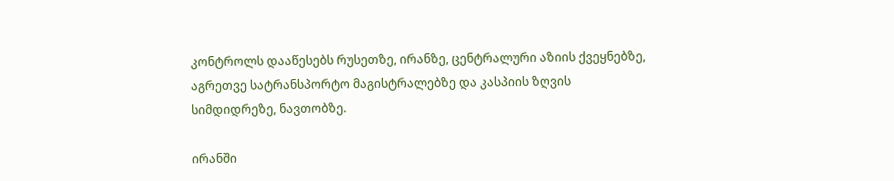კონტროლს დააწესებს რუსეთზე, ირანზე, ცენტრალური აზიის ქვეყნებზე, აგრეთვე სატრანსპორტო მაგისტრალებზე და კასპიის ზღვის სიმდიდრეზე, ნავთობზე.

ირანში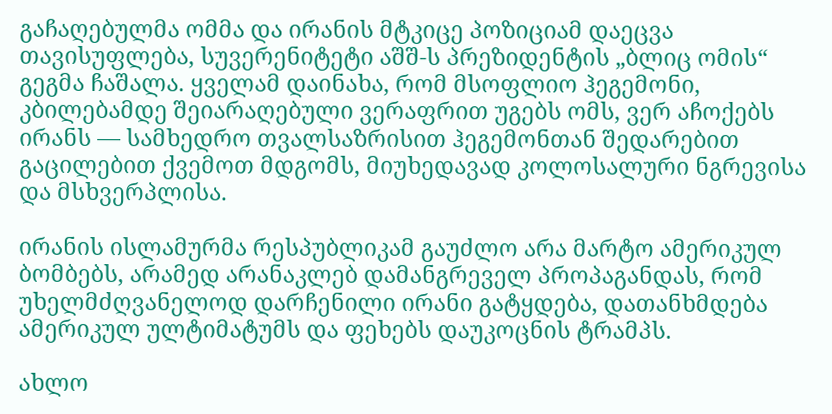გაჩაღებულმა ომმა და ირანის მტკიცე პოზიციამ დაეცვა თავისუფლება, სუვერენიტეტი აშშ-ს პრეზიდენტის „ბლიც ომის“ გეგმა ჩაშალა. ყველამ დაინახა, რომ მსოფლიო ჰეგემონი, კბილებამდე შეიარაღებული ვერაფრით უგებს ომს, ვერ აჩოქებს ირანს — სამხედრო თვალსაზრისით ჰეგემონთან შედარებით გაცილებით ქვემოთ მდგომს, მიუხედავად კოლოსალური ნგრევისა და მსხვერპლისა.

ირანის ისლამურმა რესპუბლიკამ გაუძლო არა მარტო ამერიკულ ბომბებს, არამედ არანაკლებ დამანგრეველ პროპაგანდას, რომ უხელმძღვანელოდ დარჩენილი ირანი გატყდება, დათანხმდება ამერიკულ ულტიმატუმს და ფეხებს დაუკოცნის ტრამპს.

ახლო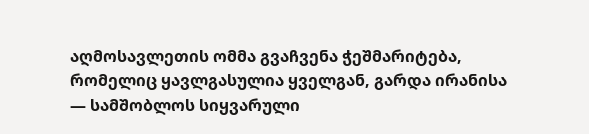აღმოსავლეთის ომმა გვაჩვენა ჭეშმარიტება, რომელიც ყავლგასულია ყველგან, გარდა ირანისა — სამშობლოს სიყვარული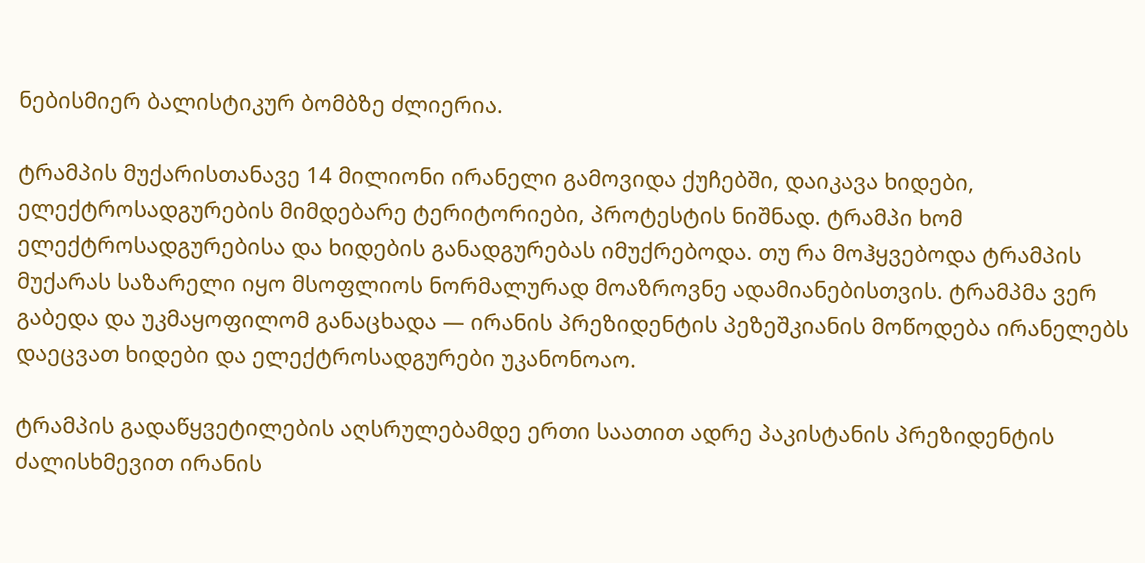ნებისმიერ ბალისტიკურ ბომბზე ძლიერია.

ტრამპის მუქარისთანავე 14 მილიონი ირანელი გამოვიდა ქუჩებში, დაიკავა ხიდები, ელექტროსადგურების მიმდებარე ტერიტორიები, პროტესტის ნიშნად. ტრამპი ხომ ელექტროსადგურებისა და ხიდების განადგურებას იმუქრებოდა. თუ რა მოჰყვებოდა ტრამპის მუქარას საზარელი იყო მსოფლიოს ნორმალურად მოაზროვნე ადამიანებისთვის. ტრამპმა ვერ გაბედა და უკმაყოფილომ განაცხადა — ირანის პრეზიდენტის პეზეშკიანის მოწოდება ირანელებს დაეცვათ ხიდები და ელექტროსადგურები უკანონოაო.

ტრამპის გადაწყვეტილების აღსრულებამდე ერთი საათით ადრე პაკისტანის პრეზიდენტის ძალისხმევით ირანის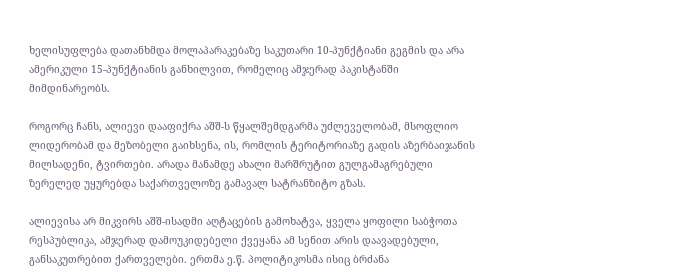ხელისუფლება დათანხმდა მოლაპარაკებაზე საკუთარი 10-პუნქტიანი გეგმის და არა ამერიკული 15-პუნქტიანის განხილვით, რომელიც ამჯერად პაკისტანში მიმდინარეობს.

როგორც ჩანს, ალიევი დააფიქრა აშშ-ს წყალშემდგარმა უძლეველობამ, მსოფლიო ლიდერობამ და მეზობელი გაიხსენა, ის, რომლის ტერიტორიაზე გადის აზერბაიჯანის მილსადენი, ტვირთები. არადა მანამდე ახალი მარშრუტით გულგამაგრებული ზერელედ უყურებდა საქართველოზე გამავალ სატრანზიტო გზას.

ალიევისა არ მიკვირს აშშ-ისადმი აღტაცების გამოხატვა, ყველა ყოფილი საბჭოთა რესპუბლიკა, ამჯერად დამოუკიდებელი ქვეყანა ამ სენით არის დაავადებული, განსაკუთრებით ქართველები. ერთმა ე.წ. პოლიტიკოსმა ისიც ბრძანა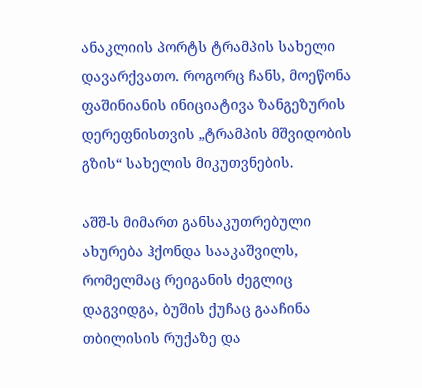ანაკლიის პორტს ტრამპის სახელი დავარქვათო. როგორც ჩანს, მოეწონა ფაშინიანის ინიციატივა ზანგეზურის დერეფნისთვის „ტრამპის მშვიდობის გზის“ სახელის მიკუთვნების.

აშშ-ს მიმართ განსაკუთრებული ახურება ჰქონდა სააკაშვილს, რომელმაც რეიგანის ძეგლიც დაგვიდგა, ბუშის ქუჩაც გააჩინა თბილისის რუქაზე და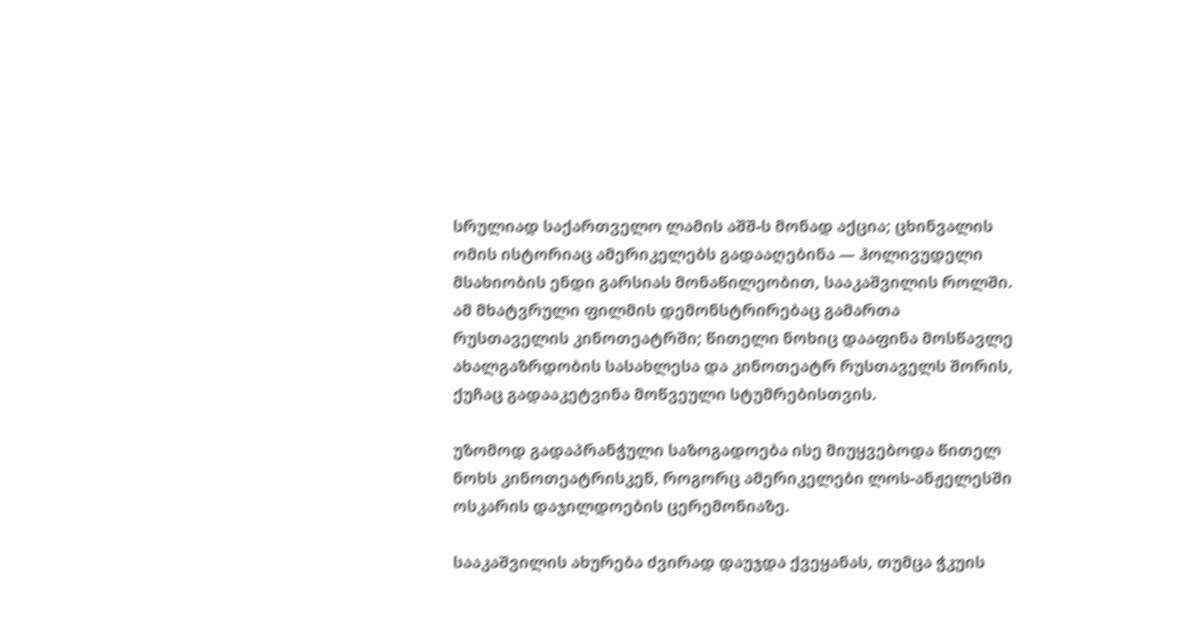სრულიად საქართველო ლამის აშშ-ს მონად აქცია; ცხინვალის ომის ისტორიაც ამერიკელებს გადააღებინა — ჰოლივუდელი მსახიობის ენდი გარსიას მონაწილეობით, სააკაშვილის როლში. ამ მხატვრული ფილმის დემონსტრირებაც გამართა რუსთაველის კინოთეატრში; წითელი ნოხიც დააფინა მოსწავლე ახალგაზრდობის სასახლესა და კინოთეატრ რუსთაველს შორის, ქუჩაც გადააკეტვინა მოწვეული სტუმრებისთვის.

უზომოდ გადაპრანჭული საზოგადოება ისე მიუყვებოდა წითელ ნოხს კინოთეატრისკენ, როგორც ამერიკელები ლოს-ანჟელესში ოსკარის დაჯილდოების ცერემონიაზე.

სააკაშვილის ახურება ძვირად დაუჯდა ქვეყანას, თუმცა ჭკუის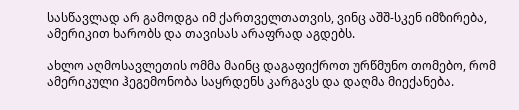სასწავლად არ გამოდგა იმ ქართველთათვის, ვინც აშშ-სკენ იმზირება, ამერიკით ხარობს და თავისას არაფრად აგდებს.

ახლო აღმოსავლეთის ომმა მაინც დაგაფიქროთ ურწმუნო თომებო, რომ ამერიკული ჰეგემონობა საყრდენს კარგავს და დაღმა მიექანება.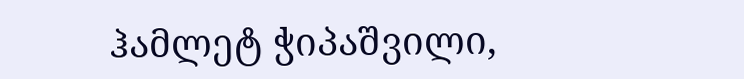ჰამლეტ ჭიპაშვილი,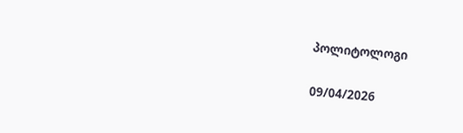პოლიტოლოგი

09/04/2026